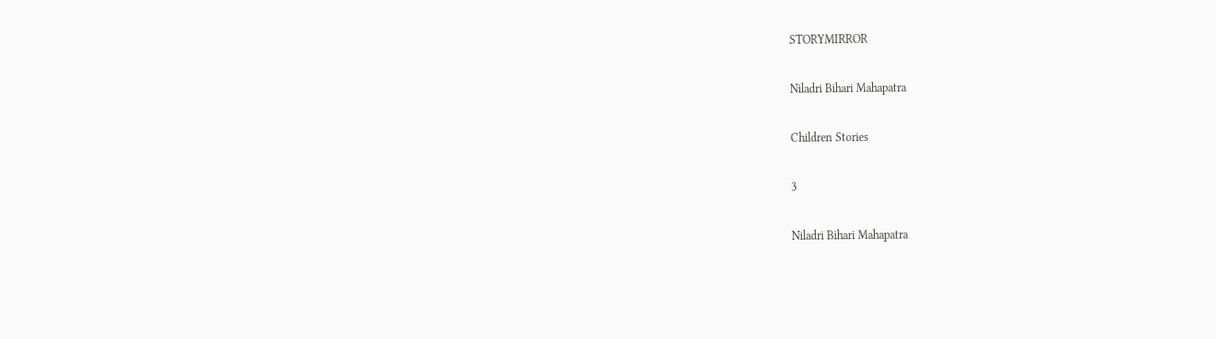STORYMIRROR

Niladri Bihari Mahapatra

Children Stories

3

Niladri Bihari Mahapatra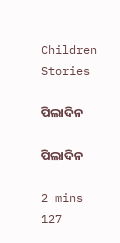Children Stories

ପିଲାଦିନ

ପିଲାଦିନ

2 mins
127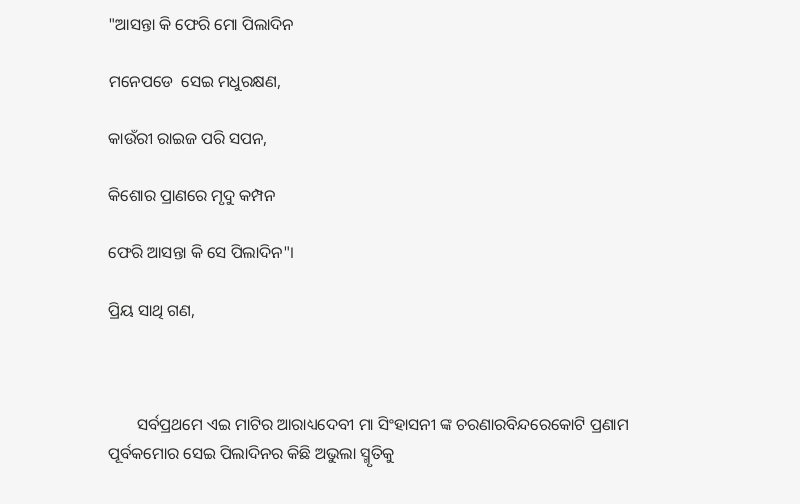"ଆସନ୍ତା କି ଫେରି ମୋ ପିଲାଦିନ

ମନେପଡେ  ସେଇ ମଧୁରକ୍ଷଣ,

କାଉଁରୀ ରାଇଜ ପରି ସପନ,

କିଶୋର ପ୍ରାଣରେ ମୃଦୁ କମ୍ପନ

ଫେରି ଆସନ୍ତା କି ସେ ପିଲାଦିନ"।

ପ୍ରିୟ ସାଥି ଗଣ,



       ସର୍ବପ୍ରଥମେ ଏଇ ମାଟିର ଆରାଧ୍ୟଦେବୀ ମା ସିଂହାସନୀ ଙ୍କ ଚରଣାରବିନ୍ଦରେକୋଟି ପ୍ରଣାମ ପୂର୍ବକମୋର ସେଇ ପିଲାଦିନର କିଛି ଅଭୁଲା ସ୍ମୃତିକୁ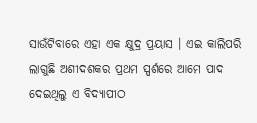ସାଉଁଟିବାରେ ଏହା ଏକ କ୍ଷୁଦ୍ର ପ୍ରୟାସ । ଏଇ କାଲିପରି ଲାଗୁଛି ଅଶୀଦଶକର ପ୍ରଥମ ସ୍ପର୍ଶରେ ଆମେ ପାଦ ଦେଇଥିଲୁ ଏ ବିଦ୍ୟାପୀଠ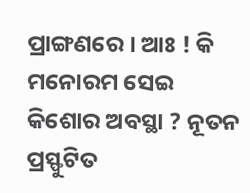ପ୍ରାଙ୍ଗଣରେ । ଆଃ ! କି ମନୋରମ ସେଇ କିଶୋର ଅବସ୍ଥା ? ନୂତନ ପ୍ରସ୍ଫୁଟିତ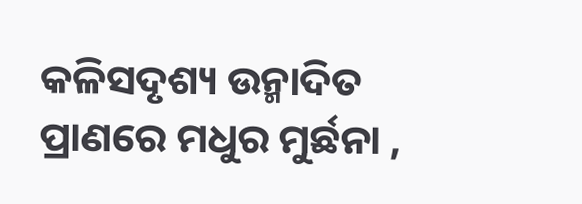କଳିସଦୃଶ୍ୟ ଉନ୍ମାଦିତ ପ୍ରାଣରେ ମଧୁର ମୁର୍ଛନା ,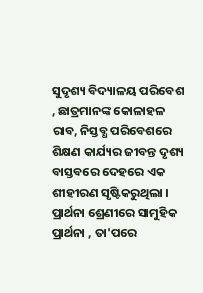ସୁଦୃଶ୍ୟ ବିଦ୍ୟାଳୟ ପରିବେଶ , ଛାତ୍ରମାନଙ୍କ କୋଳାହଳ ରାବ, ନିସ୍ତବ୍ଧ ପରିବେଶରେ ଶିକ୍ଷଣ କାର୍ଯ୍ୟର ଜୀବନ୍ତ ଦୃଶ୍ୟ ବାସ୍ତବରେ ଦେହରେ ଏକ ଶୀହୀରଣ ସୃଷ୍ଟିକରୁଥିଲା । ପ୍ରାର୍ଥନା ଶ୍ରେଣୀରେ ସାମୁହିକ ପ୍ରାର୍ଥନା , ତା'ପରେ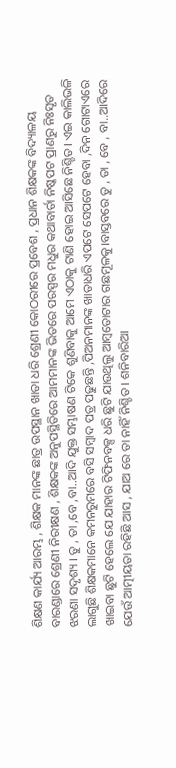ଶିକ୍ଷଣ କାର୍ଯ୍ୟ ଆରମ୍ଭ , ଶିକ୍ଷକ ମାନଙ୍କ ଛାତ୍ର ଉପସ୍ଥାନ ଖାତା ଧରି ଶ୍ରେଣୀ କୋଠରୀରେ ପ୍ରବେଶ , ପ୍ରଧାନ ଶିକ୍ଷକଙ୍କ ବିଦ୍ୟାଳୟ ବାରଣ୍ଡାରେ ଶ୍ରେଣୀ ନିରୀକ୍ଷଣ , ଶିକ୍ଷକଙ୍କ ଅନୁପସ୍ଥିତିରେ ଆମମାନଙ୍କ ଭିତରେ ପରସ୍ପର ମଧୁର କଥାବାର୍ତା ନିଷ୍କପଟ ପ୍ରାଣରୁ ନିଃସୃତ ଝରଣା ସଦୃଶ୍ୟ । ତୁ , ତା ,ବେ ,ବା..ଆଦି ଯୁକ୍ତ ସମ୍ଭାଷଣ ଟିକେ ଶୁଣିବାକୁ ଆମେ ଏଠାକୁ ଟାଣି ହୋଇ ଆସିଛେ ନିଶ୍ଚିତ। ଏଇ କାଲିଭଳି ଲାଗୁଛି ଶିକ୍ଷକମାନେ କମନରୁମରେ ବସି ସମ୍ବାଦ ପତ୍ର ପଢୁଛନ୍ତି ,ପିଅନମାନଙ୍କ ଖାତାଧରି ଏପଟେ ସେପଟେ ହେବା ,ଦିନ ଗୋଟାଏରେ ଖାଇବା ଛୁଟି ହେଲେ ଯେ ଯାହାର ଟିଫିନବକ୍ସ ଧରି ଛୁଟି ଯାଉଥିଲୁ ଆମ୍ବତୋଟାର ଗଛମୂଳକୁ।ବାସ୍ତବରେ ତୁ , ତା , ବେ , ବା..ଆଦିରେ ଯେଉଁ ଆତ୍ମୀୟତା ରହିଛି ଆସ , ଯାଅ ରେ ତା ନାହିଁ ନିଶ୍ଚିତ । ଶନିବାରିଆ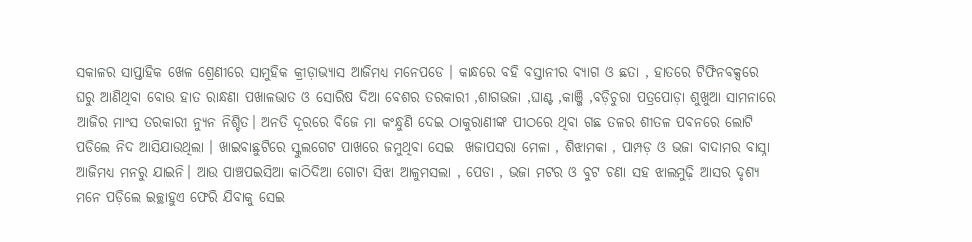ସକାଳର ସାପ୍ତାହିକ ଖେଳ ଶ୍ରେଣୀରେ ସାମୁହିକ କ୍ରୀଡ଼ାଭ୍ୟାସ ଆଜିମଧ୍ୟ ମନେପଡେ । କାନ୍ଧରେ ବହି ବସ୍ତାନୀର ବ୍ୟାଗ ଓ ଛତା , ହାତରେ ଟିଫିନବକ୍ସରେ ଘରୁ ଆଣିଥିବା ବୋଉ ହାତ ରାନ୍ଧଣା ପଖାଳଭାତ ଓ ସୋରିଷ ଦିଆ ବେଶର ତରକାରୀ ,ଶାଗଭଜା ,ଘାଣ୍ଟ ,କାଞ୍ଜି ,ବଡ଼ିଚୁରା ପତ୍ରପୋଡ଼ା ଶୁଖୁଆ ସାମନାରେ ଆଜିର ମାଂସ ତରକାରୀ ନ୍ୟୁନ ନିଶ୍ଚିତ। ଅନତି ଦୂରରେ ବିଜେ ମା କଂନ୍ଧୁଣି ଦେଇ ଠାକୁରାଣୀଙ୍କ ପୀଠରେ ଥିବା ଗଛ ତଳର ଶୀତଳ ପବନରେ ଲୋଟି ପଡିଲେ ନିଦ ଆସିଯାଉଥିଲା । ଖାଇବାଛୁଟିରେ ସ୍କୁଲଗେଟ ପାଖରେ ଜମୁଥିବା ସେଇ  ଖଜାପସରା ମେଳା , ଶିଝାମକା , ପାମ୍ପଡ଼ ଓ ଭଜା ବାଦାମର ବାସ୍ନା ଆଜିମଧ୍ୟ ମନରୁ ଯାଇନି। ଆଉ ପାଞ୍ଚପଇସିଆ କାଠିଦିଆ ଗୋଟା ସିଝା ଆଳୁମସଲା , ପେଡା , ଭଜା ମଟର ଓ ବୁଟ ଚଣା ସହ ଝାଲମୁଢ଼ି ଆସର ଦୃଶ୍ୟ ମନେ ପଡ଼ିଲେ ଇଚ୍ଛାହୁଏ ଫେରି ଯିବାକୁ ସେଇ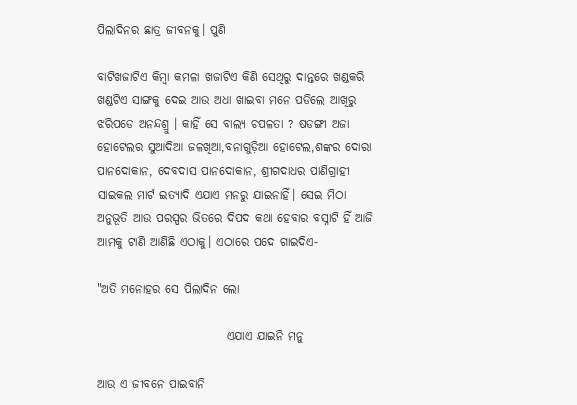ପିଲାଦିନର ଛାତ୍ର ଜୀବନକୁ। ପୁଣି

ବାଟିଖଜାଟିଏ କିମ୍ବା କମଳା ଖଜାଟିଏ କିଣି ସେଥିରୁ ଦାନ୍ତରେ ଖଣ୍ଡକରି ଖଣ୍ଡଟିଏ ସାଙ୍ଗକୁ ଦେଇ ଆଉ ଅଧା ଖାଇବା ମନେ ପଡିଲେ ଆଖିରୁ ଝରିପଡେ ଅନନ୍ଦଶ୍ରୁ । କାହିଁ ସେ ବାଲ୍ୟ ଚପଳତା ? ଷଡଙ୍ଗୀ ଅଜା ହୋଟେଲର ସୁଆଦିଆ ଜଳଖିଆ,ବନାଗୁଡ଼ିଆ ହୋଟେଲ,ଶଙ୍କର ଦୋରା ପାନଦୋକାନ, ଦେବଦାସ ପାନଦୋକାନ, ଶ୍ରୀଗଦାଧର ପାଣିଗ୍ରାହୀ ସାଇକଲ ମାର୍ଟ ଇତ୍ୟାଦି ଏଯାଏ ମନରୁ ଯାଇନାହିଁ। ସେଇ ମିଠା ଅନୁଭୂତି ଆଉ ପରସ୍ପର ଭିତରେ ଦିପଦ କଥା ହେବାର ବସ୍ନାଟି ହିଁ ଆଜି ଆମକୁ ଟାଣି ଆଣିଛି ଏଠାକୁ। ଏଠାରେ ପଦେ ଗାଇଦିଏ-

"ଅତି ମନୋହର ସେ ପିଲାଦିନ ଲୋ

                           ଏଯାଏ ଯାଇନି ମନୁ

ଆଉ ଏ ଜୀବନେ ପାଇବାନି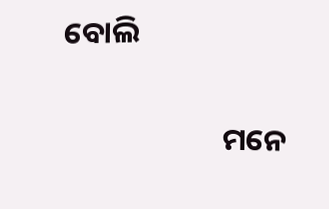ବୋଲି

                       ମନେ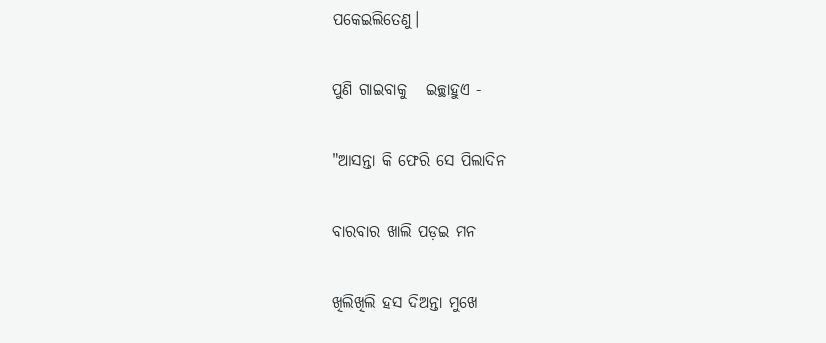ପକେଇଲିତେଣୁ।

ପୁଣି ଗାଇବାକୁ   ଇଚ୍ଛାହୁଏ -

"ଆସନ୍ତା କି ଫେରି ସେ ପିଲାଦିନ

ବାରବାର ଖାଲି ପଡ଼ଇ ମନ

ଖିଲିଖିଲି ହସ ଦିଅନ୍ତା ମୁଖେ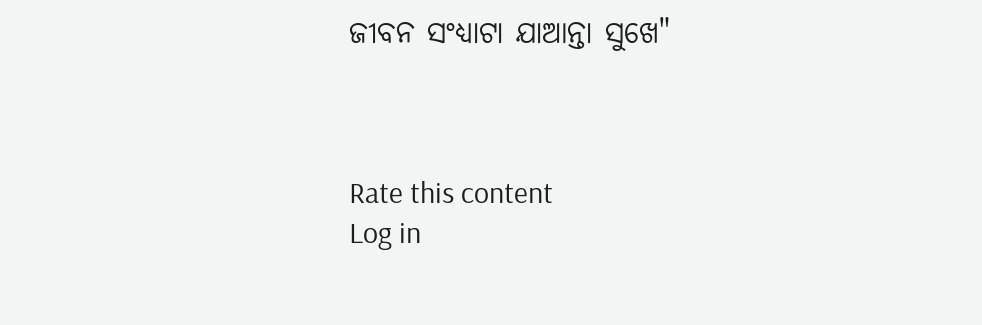ଜୀବନ ସଂଧ୍ୟାଟା ଯାଆନ୍ତା ସୁଖେ"



Rate this content
Log in